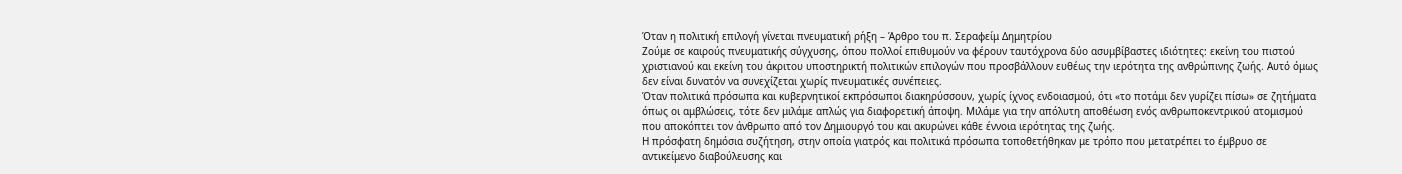Όταν η πολιτική επιλογή γίνεται πνευματική ρήξη – Άρθρο του π. Σεραφείμ Δημητρίου
Ζούμε σε καιρούς πνευματικής σύγχυσης, όπου πολλοί επιθυμούν να φέρουν ταυτόχρονα δύο ασυμβίβαστες ιδιότητες: εκείνη του πιστού χριστιανού και εκείνη του άκριτου υποστηρικτή πολιτικών επιλογών που προσβάλλουν ευθέως την ιερότητα της ανθρώπινης ζωής. Αυτό όμως δεν είναι δυνατόν να συνεχίζεται χωρίς πνευματικές συνέπειες.
Όταν πολιτικά πρόσωπα και κυβερνητικοί εκπρόσωποι διακηρύσσουν, χωρίς ίχνος ενδοιασμού, ότι «το ποτάμι δεν γυρίζει πίσω» σε ζητήματα όπως οι αμβλώσεις, τότε δεν μιλάμε απλώς για διαφορετική άποψη. Μιλάμε για την απόλυτη αποθέωση ενός ανθρωποκεντρικού ατομισμού που αποκόπτει τον άνθρωπο από τον Δημιουργό του και ακυρώνει κάθε έννοια ιερότητας της ζωής.
Η πρόσφατη δημόσια συζήτηση, στην οποία γιατρός και πολιτικά πρόσωπα τοποθετήθηκαν με τρόπο που μετατρέπει το έμβρυο σε αντικείμενο διαβούλευσης και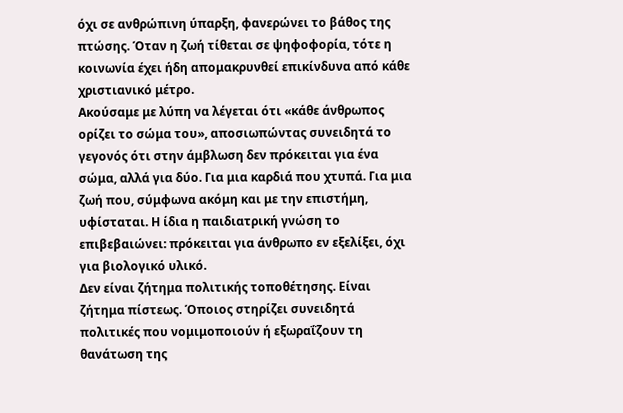όχι σε ανθρώπινη ύπαρξη, φανερώνει το βάθος της πτώσης. Όταν η ζωή τίθεται σε ψηφοφορία, τότε η κοινωνία έχει ήδη απομακρυνθεί επικίνδυνα από κάθε χριστιανικό μέτρο.
Ακούσαμε με λύπη να λέγεται ότι «κάθε άνθρωπος ορίζει το σώμα του», αποσιωπώντας συνειδητά το γεγονός ότι στην άμβλωση δεν πρόκειται για ένα σώμα, αλλά για δύο. Για μια καρδιά που χτυπά. Για μια ζωή που, σύμφωνα ακόμη και με την επιστήμη, υφίσταται. Η ίδια η παιδιατρική γνώση το επιβεβαιώνει: πρόκειται για άνθρωπο εν εξελίξει, όχι για βιολογικό υλικό.
Δεν είναι ζήτημα πολιτικής τοποθέτησης. Είναι ζήτημα πίστεως. Όποιος στηρίζει συνειδητά πολιτικές που νομιμοποιούν ή εξωραΐζουν τη θανάτωση της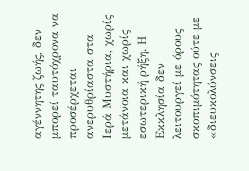αγέννητης ζωής, δεν μπορεί ταυτόχρονα να προσέρχεται ανερυθρίαστα στα Ιερά Μυστήρια, χωρίς μετάνοια και χωρίς εσωτερική ρήξη. Η Εκκλησία δεν λειτουργεί με όρους σκοπιμότητας ούτε με «διευκολύνσεις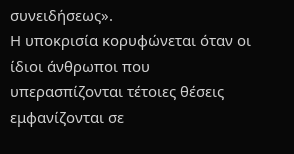συνειδήσεως».
Η υποκρισία κορυφώνεται όταν οι ίδιοι άνθρωποι που υπερασπίζονται τέτοιες θέσεις εμφανίζονται σε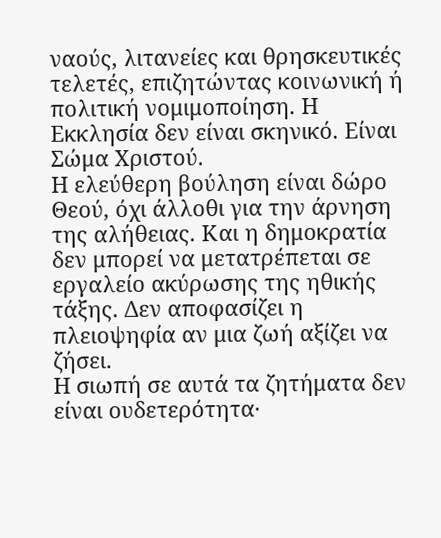ναούς, λιτανείες και θρησκευτικές τελετές, επιζητώντας κοινωνική ή πολιτική νομιμοποίηση. Η Εκκλησία δεν είναι σκηνικό. Είναι Σώμα Χριστού.
Η ελεύθερη βούληση είναι δώρο Θεού, όχι άλλοθι για την άρνηση της αλήθειας. Και η δημοκρατία δεν μπορεί να μετατρέπεται σε εργαλείο ακύρωσης της ηθικής τάξης. Δεν αποφασίζει η πλειοψηφία αν μια ζωή αξίζει να ζήσει.
Η σιωπή σε αυτά τα ζητήματα δεν είναι ουδετερότητα·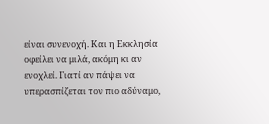είναι συνενοχή. Και η Εκκλησία οφείλει να μιλά, ακόμη κι αν ενοχλεί. Γιατί αν πάψει να υπερασπίζεται τον πιο αδύναμο,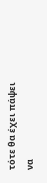τότε θα έχει πάψει να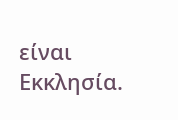είναι Εκκλησία.